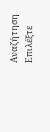Αναζήτηση
Επιλέξτε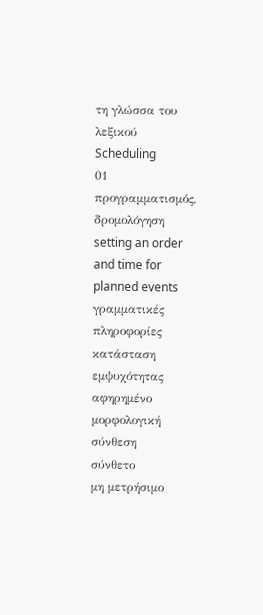τη γλώσσα του λεξικού
Scheduling
01
προγραμματισμός, δρομολόγηση
setting an order and time for planned events
γραμματικές πληροφορίες
κατάσταση εμψυχότητας
αφηρημένο
μορφολογική σύνθεση
σύνθετο
μη μετρήσιμο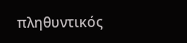πληθυντικός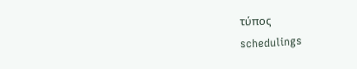τύπος
schedulings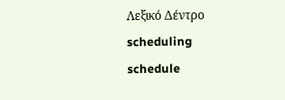Λεξικό Δέντρο
scheduling
schedule